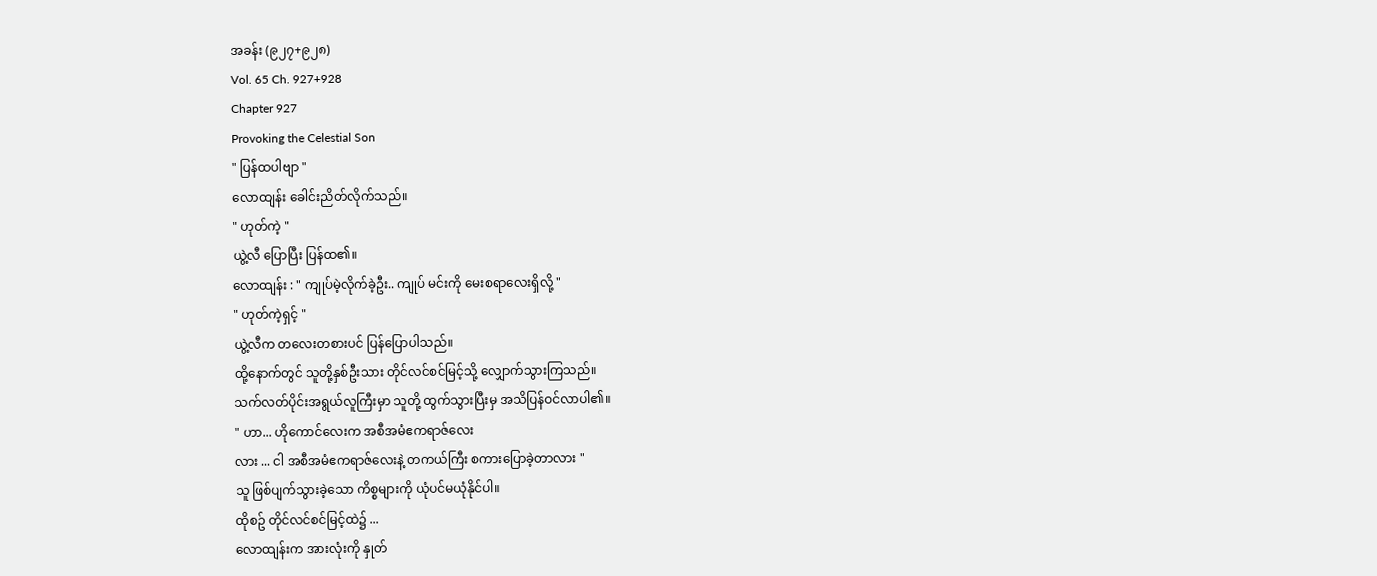အခန်း (၉၂၇+၉၂၈)
Vol. 65 Ch. 927+928
Chapter 927
Provoking the Celestial Son
" ပြန်ထပါဗျာ "
လောထျန်း ခေါင်းညိတ်လိုက်သည်။
" ဟုတ်ကဲ့ "
ယွဲ့လီ ပြောပြီး ပြန်ထ၏။
လောထျန်း : " ကျုပ်မဲ့လိုက်ခဲ့ဦး.. ကျုပ် မင်းကို မေးစရာလေးရှိလို့ "
" ဟုတ်ကဲ့ရှင့် "
ယွဲ့လီက တလေးတစားပင် ပြန်ပြောပါသည်။
ထို့နောက်တွင် သူတို့နှစ်ဦးသား တိုင်လင်စင်မြင့်သို့ လျှောက်သွားကြသည်။
သက်လတ်ပိုင်းအရွယ်လူကြီးမှာ သူတို့ ထွက်သွားပြီးမှ အသိပြန်ဝင်လာပါ၏။
" ဟာ... ဟိုကောင်လေးက အစီအမံဧကရာဇ်လေး
လား ... ငါ အစီအမံဧကရာဇ်လေးနဲ့ တကယ်ကြီး စကားပြောခဲ့တာလား "
သူ ဖြစ်ပျက်သွားခဲ့သော ကိစ္စများကို ယုံပင်မယုံနိုင်ပါ။
ထိုစဥ် တိုင်လင်စင်မြင့်ထဲ၌ ...
လောထျန်းက အားလုံးကို နှုတ်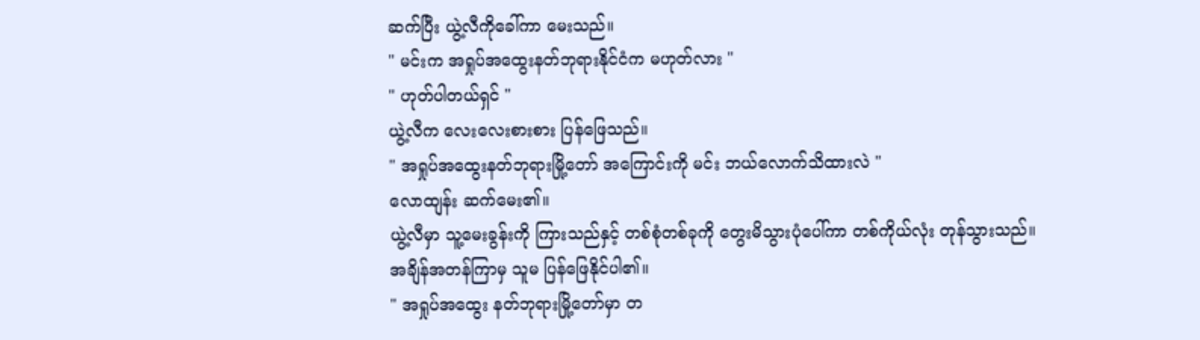ဆက်ပြီး ယွဲ့လီကိုခေါ်ကာ မေးသည်။
" မင်းက အရှုပ်အထွေးနတ်ဘုရားနိုင်ငံက မဟုတ်လား "
" ဟုတ်ပါတယ်ရှင် "
ယွဲ့လီက လေးလေးစားစား ပြန်ဖြေသည်။
" အရှုပ်အထွေးနတ်ဘုရားမြို့တော် အကြောင်းကို မင်း ဘယ်လောက်သိထားလဲ "
လောထျန်း ဆက်မေး၏။
ယွဲ့လီမှာ သူ့မေးခွန်းကို ကြားသည်နှင့် တစ်စုံတစ်ခုကို တွေးမိသွားပုံပေါ်ကာ တစ်ကိုယ်လုံး တုန်သွားသည်။
အချိန်အတန်ကြာမှ သူမ ပြန်ဖြေနိုင်ပါ၏။
" အရှုပ်အထွေး နတ်ဘုရားမြို့တော်မှာ တ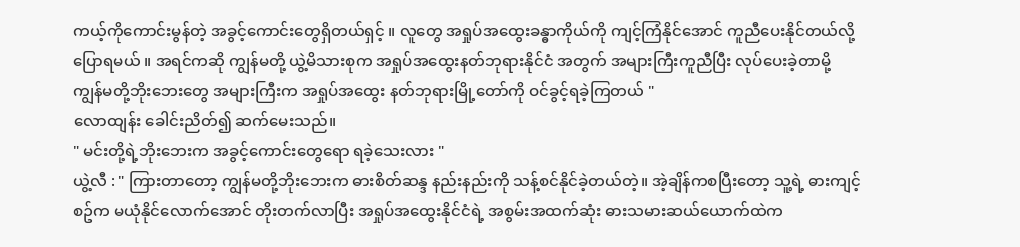ကယ့်ကိုကောင်းမွန်တဲ့ အခွင့်ကောင်းတွေရှိတယ်ရှင့် ။ လူတွေ အရှုပ်အထွေးခန္ဓာကိုယ်ကို ကျင့်ကြံနိုင်အောင် ကူညီပေးနိုင်တယ်လို့ ပြောရမယ် ။ အရင်ကဆို ကျွန်မတို့ ယွဲ့မိသားစုက အရှုပ်အထွေးနတ်ဘုရားနိုင်ငံ အတွက် အများကြီးကူညီပြီး လုပ်ပေးခဲ့တာမို့ ကျွန်မတို့ဘိုးဘေးတွေ အများကြီးက အရှုပ်အထွေး နတ်ဘုရားမြို့တော်ကို ဝင်ခွင့်ရခဲ့ကြတယ် "
လောထျန်း ခေါင်းညိတ်၍ ဆက်မေးသည်။
" မင်းတို့ရဲ့ဘိုးဘေးက အခွင့်ကောင်းတွေရော ရခဲ့သေးလား "
ယွဲ့လီ : " ကြားတာတော့ ကျွန်မတို့ဘိုးဘေးက ဓားစိတ်ဆန္ဒ နည်းနည်းကို သန့်စင်နိုင်ခဲ့တယ်တဲ့။ အဲ့ချိန်ကစပြီးတော့ သူ့ရဲ့ ဓားကျင့်စဥ်က မယုံနိုင်လောက်အောင် တိုးတက်လာပြီး အရှုပ်အထွေးနိုင်ငံရဲ့ အစွမ်းအထက်ဆုံး ဓားသမားဆယ်ယောက်ထဲက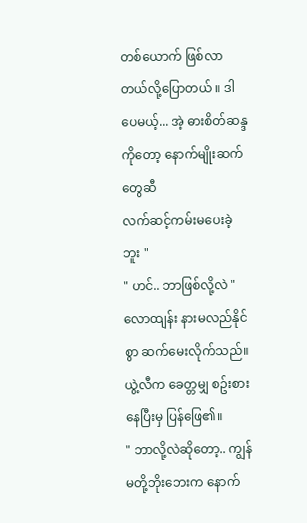တစ်ယောက် ဖြစ်လာတယ်လို့ပြောတယ် ။ ဒါပေမယ့်... အဲ့ ဓားစိတ်ဆန္ဒကိုတော့ နောက်မျိုးဆက်တွေဆီ
လက်ဆင့်ကမ်းမပေးခဲ့ဘူး "
" ဟင်.. ဘာဖြစ်လို့လဲ "
လောထျန်း နားမလည်နိုင်စွာ ဆက်မေးလိုက်သည်။
ယွဲ့လီက ခေတ္တမျှ စဥ်းစားနေပြီးမှ ပြန်ဖြေ၏။
" ဘာလို့လဲဆိုတော့.. ကျွန်မတို့ဘိုးဘေးက နောက်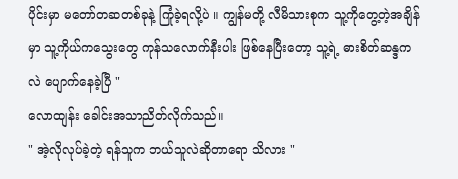ပိုင်းမှာ မတော်တဆတစ်ခုနဲ့ ကြုံခဲ့ရလို့ပဲ ။ ကျွန်မတို့ လီမိသားစုက သူ့ကိုတွေ့တဲ့အချိန်မှာ သူ့ကိုယ်ကသွေးတွေ ကုန်သလောက်နီးပါး ဖြစ်နေပြီးတော့ သူ့ရဲ့ ဓားစိတ်ဆန္ဒကလဲ ပျောက်နေခဲ့ပြီ "
လောထျန်း ခေါင်းအသာညိတ်လိုက်သည်။
" အဲ့လိုလုပ်ခဲ့တဲ့ ရန်သူက ဘယ်သူလဲဆိုတာရော သိလား "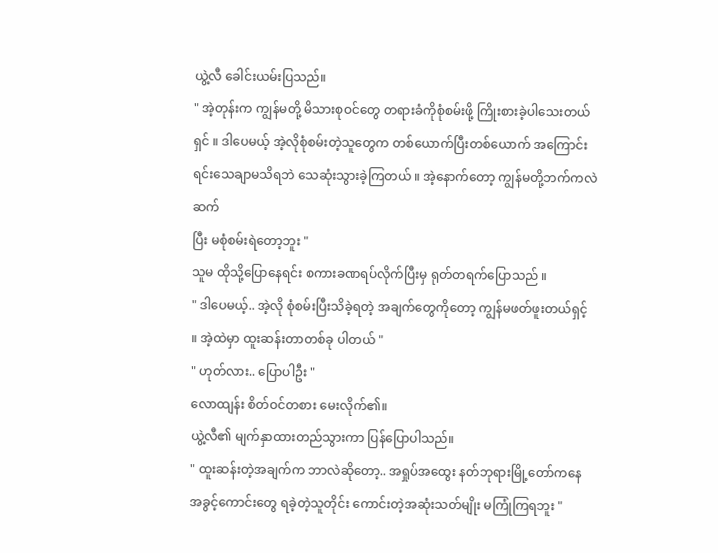ယွဲ့လီ ခေါင်းယမ်းပြသည်။
" အဲ့တုန်းက ကျွန်မတို့ မိသားစုဝင်တွေ တရားခံကိုစုံစမ်းဖို့ ကြိုးစားခဲ့ပါသေးတယ်ရှင် ။ ဒါပေမယ့် အဲ့လိုစုံစမ်းတဲ့သူတွေက တစ်ယောက်ပြီးတစ်ယောက် အကြောင်းရင်းသေချာမသိရဘဲ သေဆုံးသွားခဲ့ကြတယ် ။ အဲ့နောက်တော့ ကျွန်မတို့ဘက်ကလဲ ဆက်
ပြီး မစုံစမ်းရဲတော့ဘူး "
သူမ ထိုသို့ပြောနေရင်း စကားခဏရပ်လိုက်ပြီးမှ ရုတ်တရက်ပြောသည် ။
" ဒါပေမယ့်.. အဲ့လို စုံစမ်းပြီးသိခဲ့ရတဲ့ အချက်တွေကိုတော့ ကျွန်မဖတ်ဖူးတယ်ရှင့် ။ အဲ့ထဲမှာ ထူးဆန်းတာတစ်ခု ပါတယ် "
" ဟုတ်လား.. ပြောပါဦး "
လောထျန်း စိတ်ဝင်တစား မေးလိုက်၏။
ယွဲ့လီ၏ မျက်နှာထားတည်သွားကာ ပြန်ပြောပါသည်။
" ထူးဆန်းတဲ့အချက်က ဘာလဲဆိုတော့.. အရှုပ်အထွေး နတ်ဘုရားမြို့တော်ကနေ အခွင့်ကောင်းတွေ ရခဲ့တဲ့သူတိုင်း ကောင်းတဲ့အဆုံးသတ်မျိုး မကြုံကြရဘူး "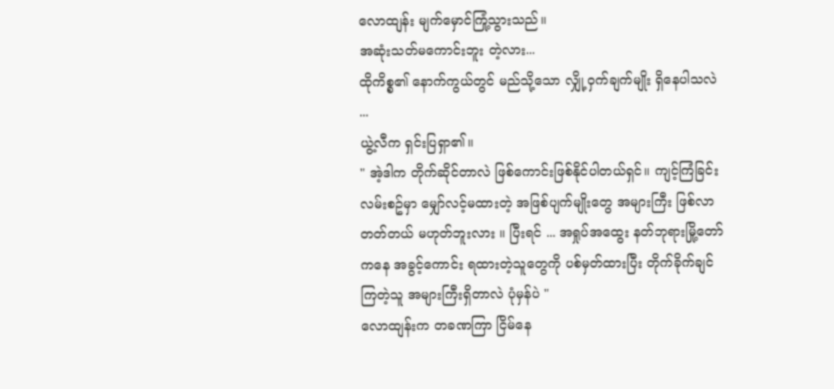လောထျန်း မျက်မှောင်ကြုံ့သွားသည်။
အဆုံးသတ်မကောင်းဘူး တဲ့လား...
ထိုကိစ္စ၏ နောက်ကွယ်တွင် မည်သို့သော လျှို့ဝှက်ချက်မျိုး ရှိနေပါသလဲ ...
ယွဲ့လီက ရှင်းပြရှာ၏။
" အဲ့ဒါက တိုက်ဆိုင်တာလဲ ဖြစ်ကောင်းဖြစ်နိုင်ပါတယ်ရှင်။ ကျင့်ကြံခြင်းလမ်းစဥ်မှာ မျှော်လင့်မထားတဲ့ အဖြစ်ပျက်မျိုးတွေ အများကြီး ဖြစ်လာတတ်တယ် မဟုတ်ဘူးလား ။ ပြီးရင် ... အရှုပ်အထွေး နတ်ဘုရားမြို့တော်ကနေ အခွင့်ကောင်း ရထားတဲ့သူတွေကို ပစ်မှတ်ထားပြီး တိုက်ခိုက်ချင်ကြတဲ့သူ အများကြီးရှိတာလဲ ပုံမှန်ပဲ "
လောထျန်းက တခဏကြာ ငြိမ်နေ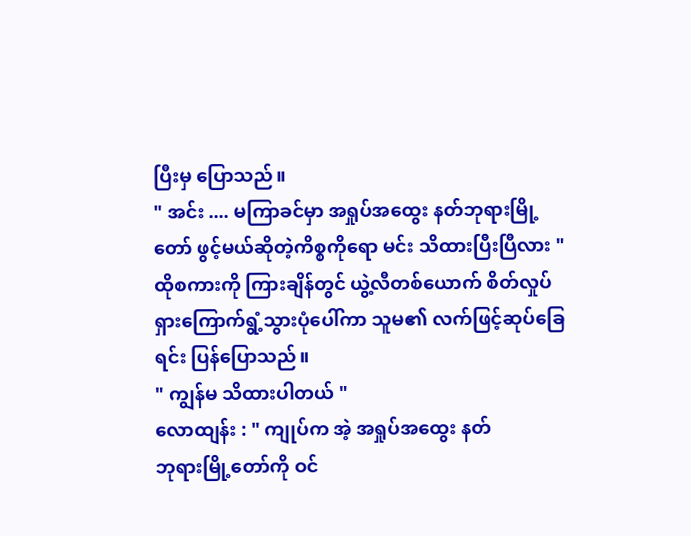ပြီးမှ ပြောသည်။
" အင်း .... မကြာခင်မှာ အရှုပ်အထွေး နတ်ဘုရားမြို့တော် ဖွင့်မယ်ဆိုတဲ့ကိစ္စကိုရော မင်း သိထားပြီးပြီလား "
ထိုစကားကို ကြားချိန်တွင် ယွဲ့လီတစ်ယောက် စိတ်လှုပ်ရှားကြောက်ရွံ့သွားပုံပေါ်ကာ သူမ၏ လက်ဖြင့်ဆုပ်ခြေရင်း ပြန်ပြောသည်။
" ကျွန်မ သိထားပါတယ် "
လောထျန်း : " ကျုပ်က အဲ့ အရှုပ်အထွေး နတ်
ဘုရားမြို့တော်ကို ဝင်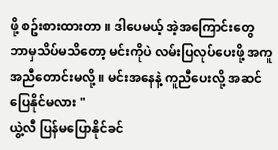ဖို့ စဥ်းစားထားတာ ။ ဒါပေမယ့် အဲ့အကြောင်းတွေ ဘာမှသိပ်မသိတော့ မင်းကိုပဲ လမ်းပြလုပ်ပေးဖို့ အကူအညီတောင်းမလို့ ။ မင်းအနေနဲ့ ကူညီပေးလို့ အဆင်ပြေနိုင်မလား "
ယွဲ့လီ ပြန်မပြောနိုင်ခင်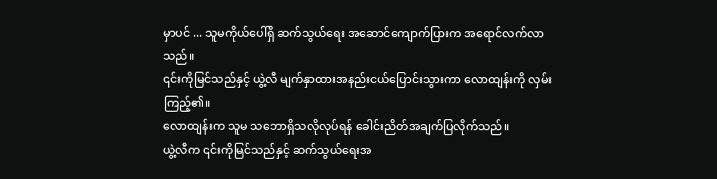မှာပင် ... သူမကိုယ်ပေါ်ရှိ ဆက်သွယ်ရေး အဆောင်ကျောက်ပြားက အရောင်လက်လာသည်။
၎င်းကိုမြင်သည်နှင့် ယွဲ့လီ မျက်နှာထားအနည်းငယ်ပြောင်းသွားကာ လောထျန်းကို လှမ်းကြည့်၏။
လောထျန်းက သူမ သဘောရှိသလိုလုပ်ရန် ခေါင်းညိတ်အချက်ပြလိုက်သည်။
ယွဲ့လီက ၎င်းကိုမြင်သည်နှင့် ဆက်သွယ်ရေးအ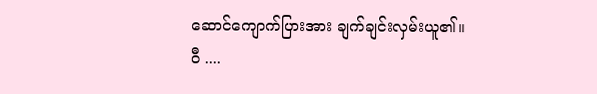ဆောင်ကျောက်ပြားအား ချက်ချင်းလှမ်းယူ၏။
ဝီ ....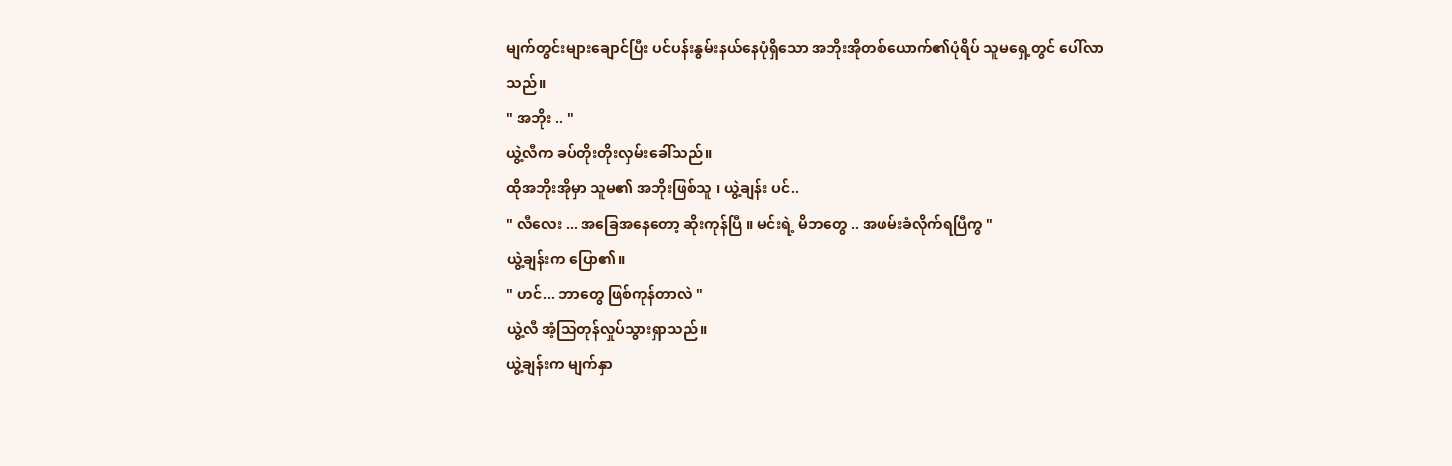မျက်တွင်းများချောင်ပြီး ပင်ပန်းနွမ်းနယ်နေပုံရှိသော အဘိုးအိုတစ်ယောက်၏ပုံရိပ် သူမရှေ့တွင် ပေါ်လာ
သည်။
" အဘိုး .. "
ယွဲ့လီက ခပ်တိုးတိုးလှမ်းခေါ်သည်။
ထိုအဘိုးအိုမှာ သူမ၏ အဘိုးဖြစ်သူ ၊ ယွဲ့ချန်း ပင်..
" လီလေး ... အခြေအနေတော့ ဆိုးကုန်ပြီ ။ မင်းရဲ့ မိဘတွေ .. အဖမ်းခံလိုက်ရပြီကွ "
ယွဲ့ချန်းက ပြော၏။
" ဟင်... ဘာတွေ ဖြစ်ကုန်တာလဲ "
ယွဲ့လီ အံ့သြတုန်လှုပ်သွားရှာသည်။
ယွဲ့ချန်းက မျက်နှာ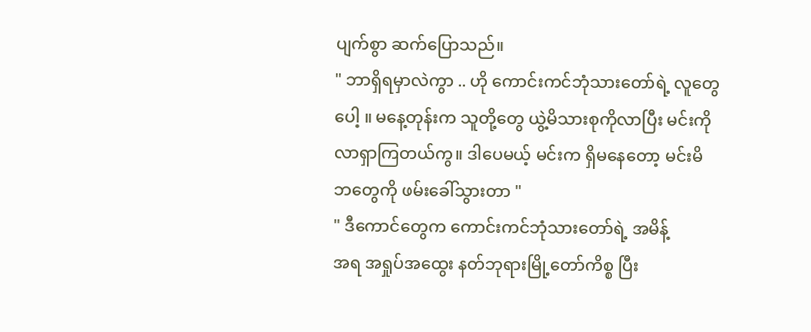ပျက်စွာ ဆက်ပြောသည်။
" ဘာရှိရမှာလဲကွာ .. ဟို ကောင်းကင်ဘုံသားတော်ရဲ့ လူတွေပေါ့ ။ မနေ့တုန်းက သူတို့တွေ ယွဲ့မိသားစုကိုလာပြီး မင်းကို လာရှာကြတယ်ကွ။ ဒါပေမယ့် မင်းက ရှိမနေတော့ မင်းမိဘတွေကို ဖမ်းခေါ်သွားတာ "
" ဒီကောင်တွေက ကောင်းကင်ဘုံသားတော်ရဲ့ အမိန့်
အရ အရှုပ်အထွေး နတ်ဘုရားမြို့တော်ကိစ္စ ပြီး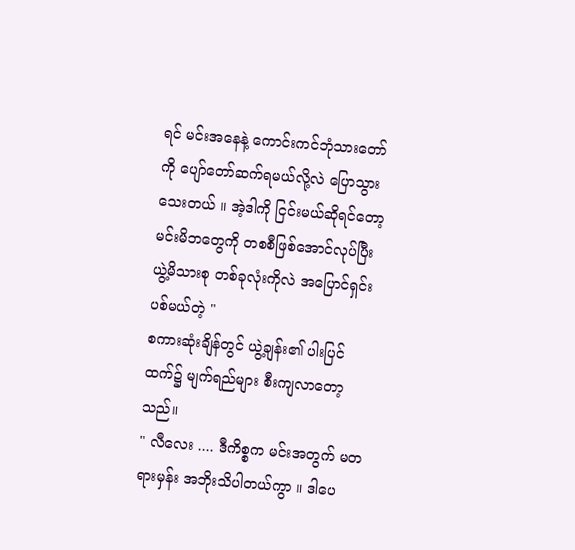ရင် မင်းအနေနဲ့ ကောင်းကင်ဘုံသားတော်ကို ပျော်တော်ဆက်ရမယ်လို့လဲ ပြောသွားသေးတယ် ။ အဲ့ဒါကို ငြင်းမယ်ဆိုရင်တော့ မင်းမိဘတွေကို တစစီဖြစ်အောင်လုပ်ပြီး ယွဲ့မိသားစု တစ်ခုလုံးကိုလဲ အပြောင်ရှင်းပစ်မယ်တဲ့ "
စကားဆုံးချိန်တွင် ယွဲ့ချန်း၏ ပါးပြင်ထက်၌ မျက်ရည်များ စီးကျလာတော့သည်။
" လီလေး .... ဒီကိစ္စက မင်းအတွက် မတရားမှန်း အဘိုးသိပါတယ်ကွာ ။ ဒါပေ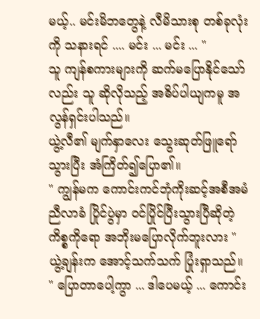မယ့်.. မင်းမိဘတွေနဲ့ လီမိသားစု တစ်ခုလုံးကို သနားရင် .... မင်း ... မင်း ... "
သူ ကျန်စကားများကို ဆက်မပြောနိုင်သော်လည်း သူ ဆိုလိုသည့် အဓိပ်ပါယျကမူ အလွန်ရှင်းပါသည်။
ယွဲ့လီ၏ မျက်နှာလေး သွေးဆုတ်ဖြူရော်သွားပြီး အံကြိတ်၍ပြော၏။
" ကျွန်မက ကောင်းကင်ဘုံကိုးဆင့်အစီအမံညီလာခံ ပြိုင်ပွဲမှာ ဝင်ပြိုင်ပြီးသွားပြီဆိုတဲ့ ကိစ္စကိုရော အဘိုးမပြောလိုက်ဘူးလား "
ယွဲ့ချန်းက အောင့်သက်သက် ပြုံးရှာသည်။
" ပြောတာပေါ့ကွာ ... ဒါပေမယ့် ... ကောင်း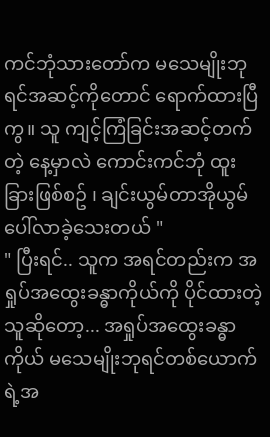ကင်ဘုံသားတော်က မသေမျိုးဘုရင်အဆင့်ကိုတောင် ရောက်ထားပြီကွ။ သူ ကျင့်ကြံခြင်းအဆင့်တက်တဲ့ နေ့မှာလဲ ကောင်းကင်ဘုံ ထူးခြားဖြစ်စဥ် ၊ ချင်းယွမ်တာအိုယွမ် ပေါ်လာခဲ့သေးတယ် "
" ပြီးရင်.. သူက အရင်တည်းက အရှုပ်အထွေးခန္ဓာကိုယ်ကို ပိုင်ထားတဲ့သူဆိုတော့... အရှုပ်အထွေးခန္ဓာကိုယ် မသေမျိုးဘုရင်တစ်ယောက်ရဲ့အ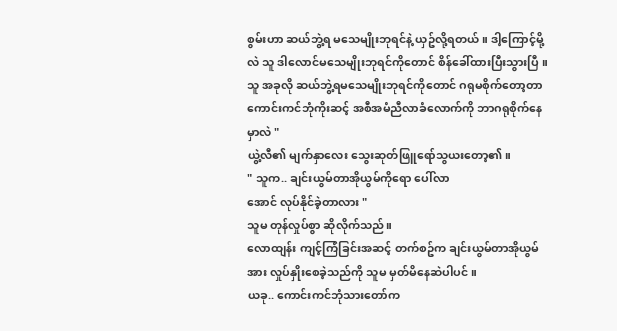စွမ်းဟာ ဆယ်ဘွဲ့ရ မသေမျိုးဘုရင်နဲ့ ယှဥ်လို့ရတယ် ။ ဒါ့ကြောင့်မို့လဲ သူ ဒါလောင်မသေမျိုးဘုရင်ကိုတောင် စိန်ခေါ်ထားပြီးသွားပြီ ။ သူ အခုလို ဆယ်ဘွဲ့ရမသေမျိုးဘုရင်ကိုတောင် ဂရုမစိုက်တော့တာ ကောင်းကင်ဘုံကိုးဆင့် အစီအမံညီလာခံလောက်ကို ဘာဂရုစိုက်နေမှာလဲ "
ယွဲ့လီ၏ မျက်နှာလေး သွေးဆုတ်ဖြူရော်သွယးတော့၏။
" သူက.. ချင်းယွမ်တာအိုယွမ်ကိုရော ပေါ်လာ
အောင် လုပ်နိုင်ခဲ့တာလား "
သူမ တုန်လှုပ်စွာ ဆိုလိုက်သည်။
လောထျန်း ကျင့်ကြံခြင်းအဆင့် တက်စဥ်က ချင်းယွမ်တာအိုယွမ်အား လှုပ်နှိုးစေခဲ့သည်ကို သူမ မှတ်မိနေဆဲပါပင် ။
ယခု.. ကောင်းကင်ဘုံသားတော်က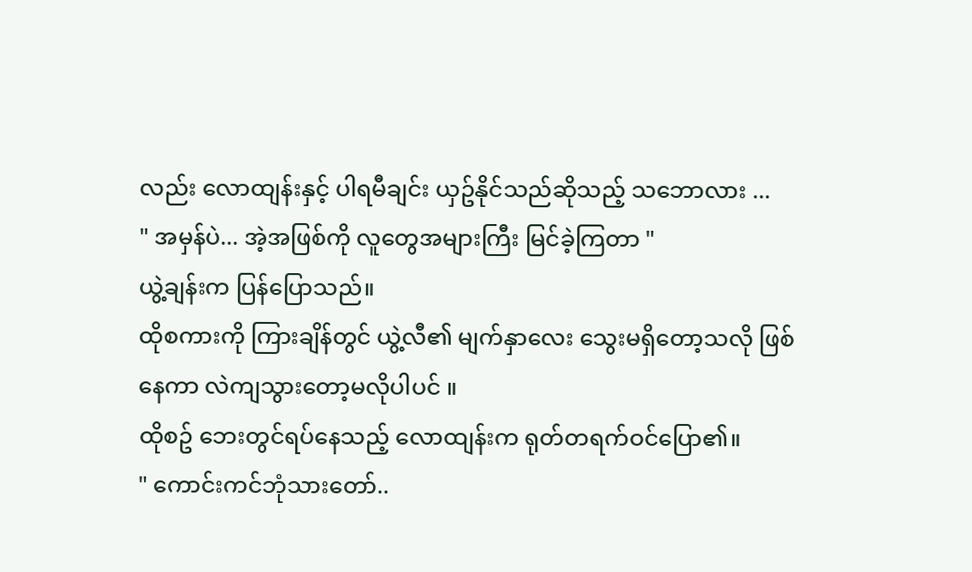လည်း လောထျန်းနှင့် ပါရမီချင်း ယှဥ်နိုင်သည်ဆိုသည့် သဘောလား ...
" အမှန်ပဲ... အဲ့အဖြစ်ကို လူတွေအများကြီး မြင်ခဲ့ကြတာ "
ယွဲ့ချန်းက ပြန်ပြောသည်။
ထိုစကားကို ကြားချိန်တွင် ယွဲ့လီ၏ မျက်နှာလေး သွေးမရှိတော့သလို ဖြစ်နေကာ လဲကျသွားတော့မလိုပါပင် ။
ထိုစဥ် ဘေးတွင်ရပ်နေသည့် လောထျန်းက ရုတ်တရက်ဝင်ပြော၏။
" ကောင်းကင်ဘုံသားတော်..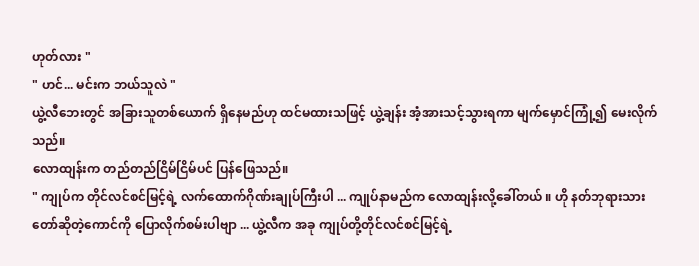ဟုတ်လား "
" ဟင်... မင်းက ဘယ်သူလဲ "
ယွဲ့လီဘေးတွင် အခြားသူတစ်ယောက် ရှိနေမည်ဟု ထင်မထားသဖြင့် ယွဲ့ချန်း အံ့အားသင့်သွားရကာ မျက်မှောင်ကြုံ့၍ မေးလိုက်သည်။
လောထျန်းက တည်တည်ငြိမ်ငြိမ်ပင် ပြန်ဖြေသည်။
" ကျုပ်က တိုင်လင်စင်မြင့်ရဲ့ လက်ထောက်ဂိုဏ်းချုပ်ကြီးပါ ... ကျုပ်နာမည်က လောထျန်းလို့ခေါ်တယ် ။ ဟို နတ်ဘုရားသားတော်ဆိုတဲ့ကောင်ကို ပြောလိုက်စမ်းပါဗျာ ... ယွဲ့လီက အခု ကျုပ်တို့တိုင်လင်စင်မြင့်ရဲ့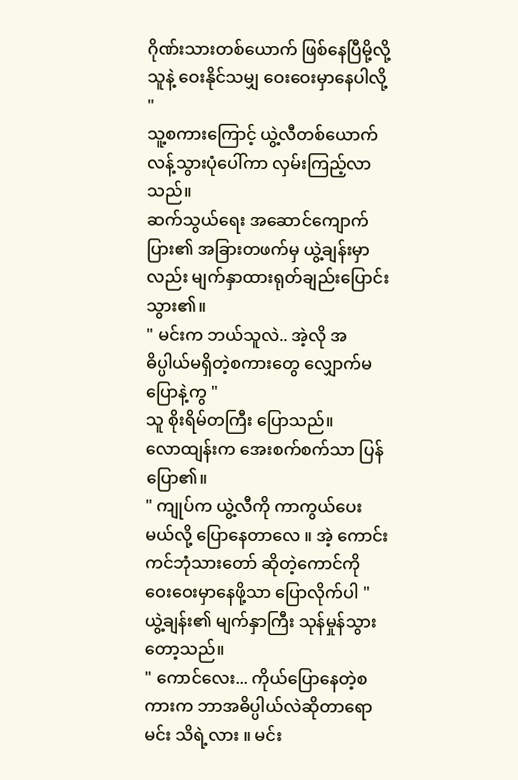ဂိုဏ်းသားတစ်ယောက် ဖြစ်နေပြီမို့လို့ သူနဲ့ ဝေးနိုင်သမျှ ဝေးဝေးမှာနေပါလို့ "
သူ့စကားကြောင့် ယွဲ့လီတစ်ယောက် လန့်သွားပုံပေါ်ကာ လှမ်းကြည့်လာသည်။
ဆက်သွယ်ရေး အဆောင်ကျောက်ပြား၏ အခြားတဖက်မှ ယွဲ့ချန်းမှာလည်း မျက်နှာထားရုတ်ချည်းပြောင်းသွား၏။
" မင်းက ဘယ်သူလဲ.. အဲ့လို အဓိပ္ပါယ်မရှိတဲ့စကားတွေ လျှောက်မပြောနဲ့ကွ "
သူ စိုးရိမ်တကြီး ပြောသည်။
လောထျန်းက အေးစက်စက်သာ ပြန်ပြော၏။
" ကျုပ်က ယွဲ့လီကို ကာကွယ်ပေးမယ်လို့ ပြောနေတာလေ ။ အဲ့ ကောင်းကင်ဘုံသားတော် ဆိုတဲ့ကောင်ကို ဝေးဝေးမှာနေဖို့သာ ပြောလိုက်ပါ "
ယွဲ့ချန်း၏ မျက်နှာကြီး သုန်မှုန်သွားတော့သည်။
" ကောင်လေး... ကိုယ်ပြောနေတဲ့စကားက ဘာအဓိပ္ပါယ်လဲဆိုတာရော မင်း သိရဲ့လား ။ မင်း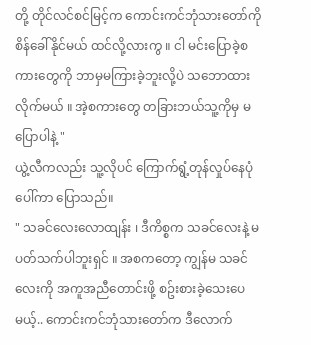တို့ တိုင်လင်စင်မြင့်က ကောင်းကင်ဘုံသားတော်ကို စိန်ခေါ်နိုင်မယ် ထင်လို့လားကွ ။ ငါ မင်းပြောခဲ့စကားတွေကို ဘာမှမကြားခဲ့ဘူးလို့ပဲ သဘောထားလိုက်မယ် ။ အဲ့စကားတွေ တခြားဘယ်သူ့ကိုမှ မပြောပါနဲ့ "
ယွဲ့လီကလည်း သူ့လိုပင် ကြောက်ရွံ့တုန်လှုပ်နေပုံပေါ်ကာ ပြောသည်။
" သခင်လေးလောထျန်း ၊ ဒီကိစ္စက သခင်လေးနဲ့ မပတ်သက်ပါဘူးရှင် ။ အစကတော့ ကျွန်မ သခင်လေးကို အကူအညီတောင်းဖို့ စဥ်းစားခဲ့သေးပေမယ့်.. ကောင်းကင်ဘုံသားတော်က ဒီလောက်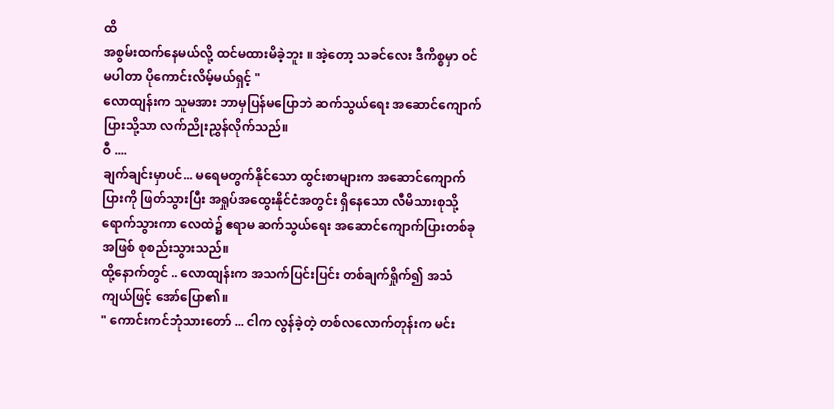ထိ
အစွမ်းထက်နေမယ်လို့ ထင်မထားမိခဲ့ဘူး ။ အဲ့တော့ သခင်လေး ဒီကိစ္စမှာ ဝင်မပါတာ ပိုကောင်းလိမ့်မယ်ရှင့် "
လောထျန်းက သူမအား ဘာမှပြန်မပြောဘဲ ဆက်သွယ်ရေး အဆောင်ကျောက်ပြားသို့သာ လက်ညိုးညွှန်လိုက်သည်။
ဝီ ....
ချက်ချင်းမှာပင်... မရေမတွက်နိုင်သော ထွင်းစာများက အဆောင်ကျောက်ပြားကို ဖြတ်သွားပြီး အရှုပ်အထွေးနိုင်ငံအတွင်း ရှိနေသော လီမိသားစုသို့ ရောက်သွားကာ လေထဲ၌ ဧရာမ ဆက်သွယ်ရေး အဆောင်ကျောက်ပြားတစ်ခုအဖြစ် စုစည်းသွားသည်။
ထို့နောက်တွင် .. လောထျန်းက အသက်ပြင်းပြင်း တစ်ချက်ရှိုက်၍ အသံကျယ်ဖြင့် အော်ပြော၏။
" ကောင်းကင်ဘုံသားတော် ... ငါက လွန်ခဲ့တဲ့ တစ်လလောက်တုန်းက မင်း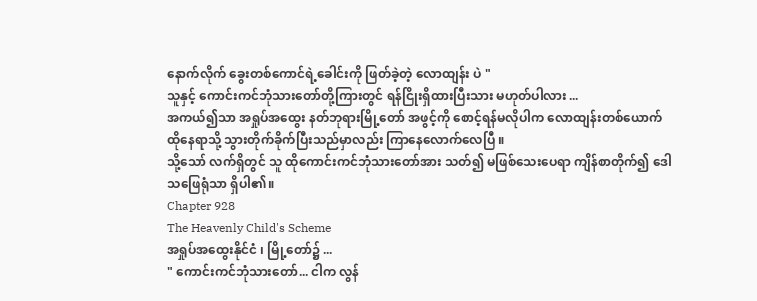နောက်လိုက် ခွေးတစ်ကောင်ရဲ့ခေါင်းကို ဖြတ်ခဲ့တဲ့ လောထျန်း ပဲ "
သူနှင့် ကောင်းကင်ဘုံသားတော်တို့ကြားတွင် ရန်ငြိုးရှိထားပြီးသား မဟုတ်ပါလား ...
အကယ်၍သာ အရှုပ်အထွေး နတ်ဘုရားမြို့တော် အဖွင့်ကို စောင့်ရန်မလိုပါက လောထျန်းတစ်ယောက် ထိုနေရာသို့ သွားတိုက်ခိုက်ပြီးသည်မှာလည်း ကြာနေလောက်လေပြီ ။
သို့သော် လက်ရှိတွင် သူ ထိုကောင်းကင်ဘုံသားတော်အား သတ်၍ မဖြစ်သေးပေရာ ကျိန်စာတိုက်၍ ဒေါသဖြေရုံသာ ရှိပါ၏။
Chapter 928
The Heavenly Child's Scheme
အရှုပ်အထွေးနိုင်ငံ ၊ မြို့တော်၌ ...
" ကောင်းကင်ဘုံသားတော်... ငါက လွန်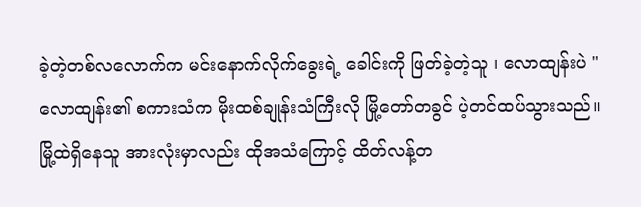ခဲ့တဲ့တစ်လလောက်က မင်းနောက်လိုက်ခွေးရဲ့ ခေါင်းကို ဖြတ်ခဲ့တဲ့သူ ၊ လောထျန်းပဲ "
လောထျန်း၏ စကားသံက မိုးထစ်ချုန်းသံကြီးလို မြို့တော်တခွင် ပဲ့တင်ထပ်သွားသည်။
မြို့ထဲရှိနေသူ အားလုံးမှာလည်း ထိုအသံကြောင့် ထိတ်လန့်တ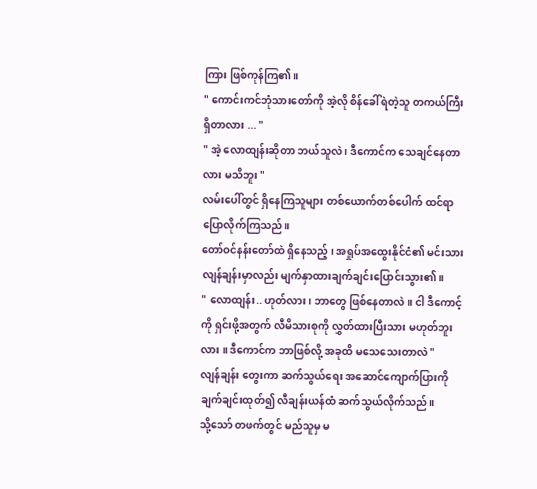ကြား ဖြစ်ကုန်ကြ၏။
" ကောင်းကင်ဘုံသားတော်ကို အဲ့လို စိန်ခေါ်ရဲတဲ့သူ တကယ်ကြီးရှိတာလား ... "
" အဲ့ လောထျန်းဆိုတာ ဘယ်သူလဲ ၊ ဒီကောင်က သေချင်နေတာလား မသိဘူး "
လမ်းပေါ်တွင် ရှိနေကြသူများ တစ်ယောက်တစ်ပေါက် ထင်ရာပြောလိုက်ကြသည်။
တော်ဝင်နန်းတော်ထဲ ရှိနေသည့် ၊ အရှုပ်အထွေးနိုင်ငံ၏ မင်းသား လျန်ချန်းမှာလည်း မျက်နှာထားချက်ချင်းပြောင်းသွား၏။
" လောထျန်း.. ဟုတ်လား ၊ ဘာတွေ ဖြစ်နေတာလဲ ။ ငါ ဒီကောင့်ကို ရှင်းဖို့အတွက် လီမိသားစုကို လွှတ်ထားပြီးသား မဟုတ်ဘူးလား ။ ဒီကောင်က ဘာဖြစ်လို့ အခုထိ မသေသေးတာလဲ "
လျန်ချန်း တွေးကာ ဆက်သွယ်ရေး အဆောင်ကျောက်ပြားကို ချက်ချင်းထုတ်၍ လီချန်းယန်ထံ ဆက်သွယ်လိုက်သည်။
သို့သော် တဖက်တွင် မည်သူမှ မ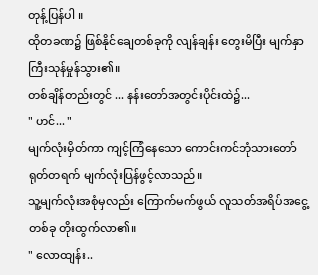တုန့်ပြန်ပါ ။
ထိုတခဏ၌ ဖြစ်နိုင်ချေတစ်ခုကို လျန်ချန်း တွေးမိပြီး မျက်နှာကြီးသုန်မှုန်သွား၏။
တစ်ချိန်တည်းတွင် ... နန်းတော်အတွင်းပိုင်းထဲ၌...
" ဟင်... "
မျက်လုံးမှိတ်ကာ ကျင့်ကြံနေသော ကောင်းကင်ဘုံသားတော် ရုတ်တရက် မျက်လုံးပြန်ဖွင့်လာသည်။
သူ့မျက်လုံးအစုံမှလည်း ကြောက်မက်ဖွယ် လူသတ်အရိပ်အငွေ့တစ်ခု တိုးထွက်လာ၏။
" လောထျန်း..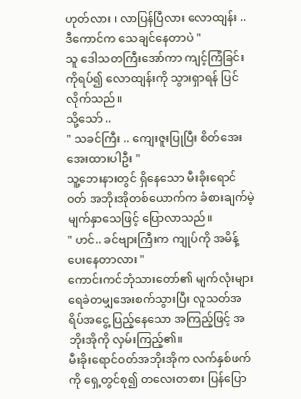ဟုတ်လား ၊ လာပြန်ပြီလား လောထျန်း .. ဒီကောင်က သေချင်နေတာပဲ "
သူ ဒေါသတကြီးအော်ကာ ကျင့်ကြံခြင်းကိုရပ်၍ လောထျန်းကို သွားရှာရန် ပြင်လိုက်သည်။
သို့သော် ..
" သခင်ကြီး .. ကျေးဇူးပြုပြီး စိတ်အေးအေးထားပါဦး "
သူ့ဘေးနားတွင် ရှိနေသော မီးခိုးရောင်ဝတ် အဘိုးအိုတစ်ယောက်က ခံစားချက်မဲ့ မျက်နှာသေဖြင့် ပြောလာသည်။
" ဟင်.. ခင်ဗျားကြီးက ကျုပ်ကို အမိန့်ပေးနေတာလား "
ကောင်းကင်ဘုံသားတော်၏ မျက်လုံးများ ရေခဲတမျှအေးစက်သွားပြီး လူသတ်အရိပ်အငွေ့ ပြည့်နေသော အကြည့်ဖြင့် အဘိုးအိုကို လှမ်းကြည့်၏။
မီးခိုးရောင်ဝတ်အဘိုးအိုက လက်နှစ်ဖက်ကို ရှေ့တွင်စု၍ တလေးတစား ပြန်ပြော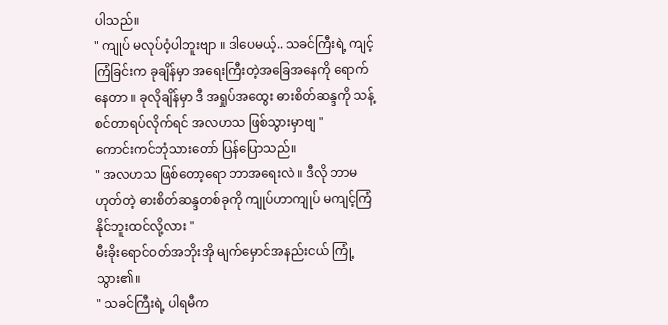ပါသည်။
" ကျုပ် မလုပ်ဝံ့ပါဘူးဗျာ ။ ဒါပေမယ့်.. သခင်ကြီးရဲ့ ကျင့်ကြံခြင်းက ခုချိန်မှာ အရေးကြီးတဲ့အခြေအနေကို ရောက်နေတာ ။ ခုလိုချိန်မှာ ဒီ အရှုပ်အထွေး ဓားစိတ်ဆန္ဒကို သန့်စင်တာရပ်လိုက်ရင် အလဟသ ဖြစ်သွားမှာဗျ "
ကောင်းကင်ဘုံသားတော် ပြန်ပြောသည်။
" အလဟသ ဖြစ်တော့ရော ဘာအရေးလဲ ။ ဒီလို ဘာမဟုတ်တဲ့ ဓားစိတ်ဆန္ဒတစ်ခုကို ကျုပ်ဟာကျုပ် မကျင့်ကြံနိုင်ဘူးထင်လို့လား "
မီးခိုးရောင်ဝတ်အဘိုးအို မျက်မှောင်အနည်းငယ် ကြုံ့သွား၏။
" သခင်ကြီးရဲ့ ပါရမီက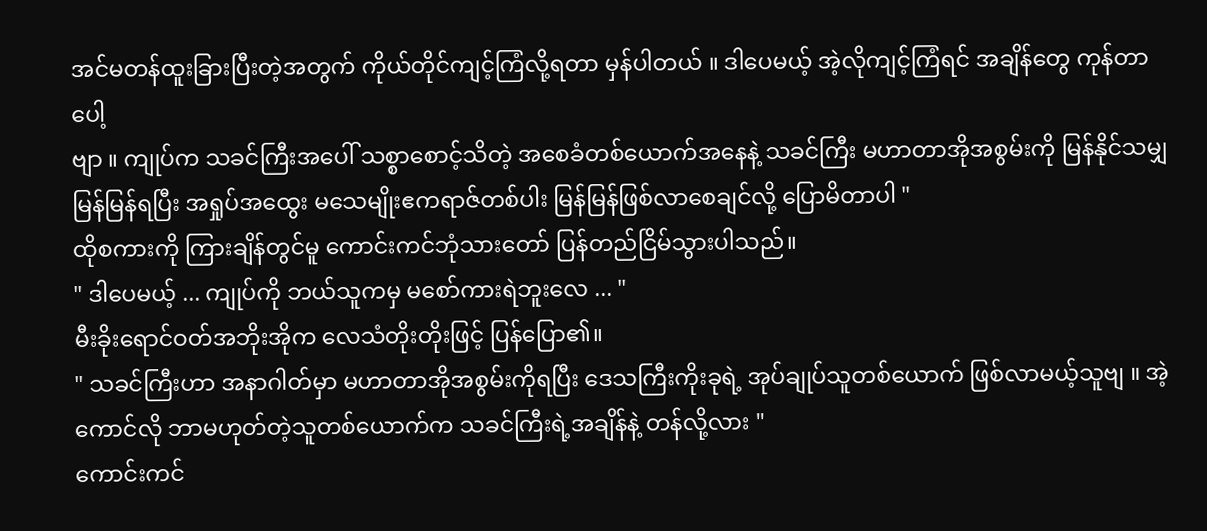အင်မတန်ထူးခြားပြီးတဲ့အတွက် ကိုယ်တိုင်ကျင့်ကြံလို့ရတာ မှန်ပါတယ် ။ ဒါပေမယ့် အဲ့လိုကျင့်ကြံရင် အချိန်တွေ ကုန်တာပေါ့
ဗျာ ။ ကျုပ်က သခင်ကြီးအပေါ် သစ္စာစောင့်သိတဲ့ အစေခံတစ်ယောက်အနေနဲ့ သခင်ကြီး မဟာတာအိုအစွမ်းကို မြန်နိုင်သမျှမြန်မြန်ရပြီး အရှုပ်အထွေး မသေမျိုးဧကရာဇ်တစ်ပါး မြန်မြန်ဖြစ်လာစေချင်လို့ ပြောမိတာပါ "
ထိုစကားကို ကြားချိန်တွင်မူ ကောင်းကင်ဘုံသားတော် ပြန်တည်ငြိမ်သွားပါသည်။
" ဒါပေမယ့် ... ကျုပ်ကို ဘယ်သူကမှ မစော်ကားရဲဘူးလေ ... "
မီးခိုးရောင်ဝတ်အဘိုးအိုက လေသံတိုးတိုးဖြင့် ပြန်ပြော၏။
" သခင်ကြီးဟာ အနာဂါတ်မှာ မဟာတာအိုအစွမ်းကိုရပြီး ဒေသကြီးကိုးခုရဲ့ အုပ်ချုပ်သူတစ်ယောက် ဖြစ်လာမယ့်သူဗျ ။ အဲ့ကောင်လို ဘာမဟုတ်တဲ့သူတစ်ယောက်က သခင်ကြီးရဲ့အချိန်နဲ့ တန်လို့လား "
ကောင်းကင်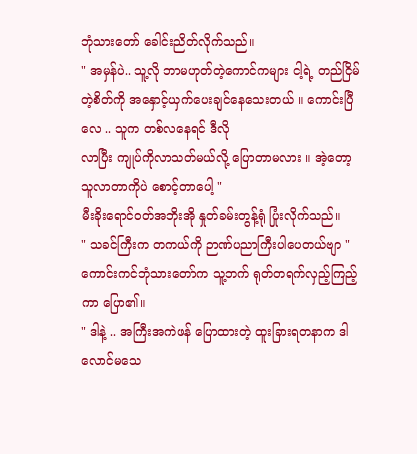ဘုံသားတော် ခေါင်းညိတ်လိုက်သည်။
" အမှန်ပဲ.. သူ့လို ဘာမဟုတ်တဲ့ကောင်ကများ ငါ့ရဲ့ တည်ငြိမ်တဲ့စိတ်ကို အနှောင့်ယှက်ပေးချင်နေသေးတယ် ။ ကောင်းပြီလေ .. သူက တစ်လနေရင် ဒီလို
လာပြီး ကျုပ်ကိုလာသတ်မယ်လို့ ပြောတာမလား ။ အဲ့တော့ သူလာတာကိုပဲ စောင့်တာပေါ့ "
မီးခိုးရောင်ဝတ်အဘိုးအို နှုတ်ခမ်းတွန့်ရုံ ပြုံးလိုက်သည်။
" သခင်ကြီးက တကယ်ကို ဉာဏ်ပညာကြီးပါပေတယ်ဗျာ "
ကောင်းကင်ဘုံသားတော်က သူ့ဘက် ရုတ်တရက်လှည့်ကြည့်ကာ ပြော၏။
" ဒါနဲ့ .. အကြီးအကဲဖန် ပြောထားတဲ့ ထူးခြားရတနာက ဒါလောင်မသေ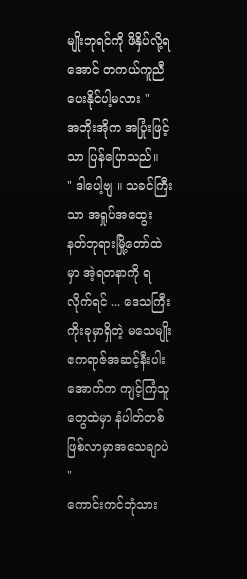မျိုးဘုရင်ကို ဖိနှိပ်လို့ရအောင် တကယ်ကူညီပေးနိုင်ပါ့မလား "
အဘိုးအိုက အပြုံးဖြင့်သာ ပြန်ပြောသည်။
" ဒါပေါ့ဗျ ။ သခင်ကြီးသာ အရှုပ်အထွေး နတ်ဘုရားမြို့တော်ထဲမှာ အဲ့ရတနာကို ရလိုက်ရင် ... ဒေသကြီးကိုးခုမှာရှိတဲ့ မသေမျိုးဧကရာဇ်အဆင့်နီးပါးအောက်က ကျင့်ကြံသူတွေထဲမှာ နံပါတ်တစ် ဖြစ်လာမှာအသေချာပဲ "
ကောင်းကင်ဘုံသား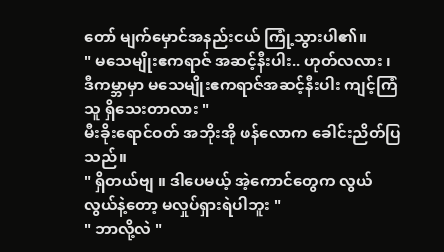တော် မျက်မှောင်အနည်းငယ် ကြုံ့သွားပါ၏။
" မသေမျိုးဧကရာဇ် အဆင့်နီးပါး.. ဟုတ်လလား ၊ ဒီကမ္ဘာမှာ မသေမျိုးဧကရာဇ်အဆင့်နီးပါး ကျင့်ကြံသူ ရှိသေးတာလား "
မီးခိုးရောင်ဝတ် အဘိုးအို ဖန်လောက ခေါင်းညိတ်ပြသည်။
" ရှိတယ်ဗျ ။ ဒါပေမယ့် အဲ့ကောင်တွေက လွယ်လွယ်နဲ့တော့ မလှုပ်ရှားရဲပါဘူး "
" ဘာလို့လဲ "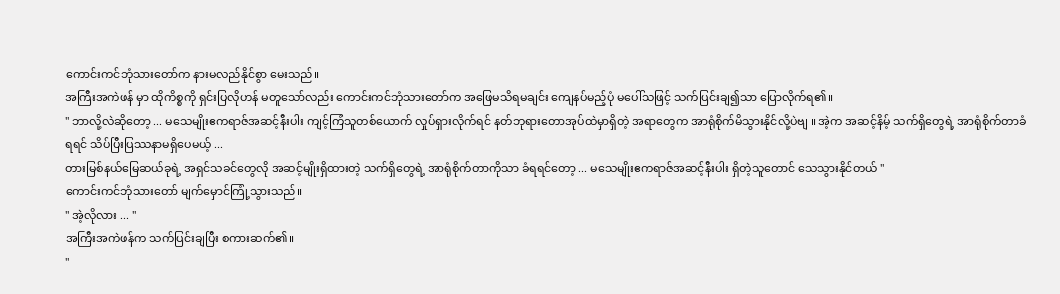ကောင်းကင်ဘုံသားတော်က နားမလည်နိုင်စွာ မေးသည်။
အကြီးအကဲဖန် မှာ ထိုကိစ္စကို ရှင်းပြလိုဟန် မတူသော်လည်း ကောင်းကင်ဘုံသားတော်က အဖြေမသိရမချင်း ကျေနပ်မည့်ပုံ မပေါ်သဖြင့် သက်ပြင်းချ၍သာ ပြောလိုက်ရ၏။
" ဘာလို့လဲဆိုတော့ ... မသေမျိုးဧကရာဇ်အဆင့်နီးပါး ကျင့်ကြံသူတစ်ယောက် လှုပ်ရှားလိုက်ရင် နတ်ဘုရားတောအုပ်ထဲမှာရှိတဲ့ အရာတွေက အာရုံစိုက်မိသွားနိုင်လို့ပဲဗျ ။ အဲ့က အဆင့်နိမ့် သက်ရှိတွေရဲ့ အာရုံစိုက်တာခံရရင် သိပ်ပြီးပြဿနာမရှိပေမယ့် ...
တားမြစ်နယ်မြေဆယ်ခုရဲ့ အရှင်သခင်တွေလို အဆင့်မျိုးရှိထားတဲ့ သက်ရှိတွေရဲ့ အာရုံစိုက်တာကိုသာ ခံရရင်တော့ ... မသေမျိုးဧကရာဇ်အဆင့်နီးပါး ရှိတဲ့သူတောင် သေသွားနိုင်တယ် "
ကောင်းကင်ဘုံသားတော် မျက်မှောင်ကြုံ့သွားသည်။
" အဲ့လိုလား ... "
အကြီးအကဲဖန်က သက်ပြင်းချပြီး စကားဆက်၏။
"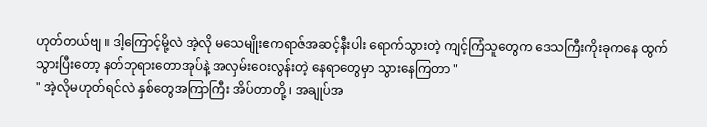ဟုတ်တယ်ဗျ ။ ဒါ့ကြောင့်မို့လဲ အဲ့လို မသေမျိုးဧကရာဇ်အဆင့်နီးပါး ရောက်သွားတဲ့ ကျင့်ကြံသူတွေက ဒေသကြီးကိုးခုကနေ ထွက်သွားပြီးတော့ နတ်ဘုရားတောအုပ်နဲ့ အလှမ်းဝေးလွန်းတဲ့ နေရာတွေမှာ သွားနေကြတာ "
" အဲ့လိုမဟုတ်ရင်လဲ နှစ်တွေအကြာကြီး အိပ်တာတို့ ၊ အချုပ်အ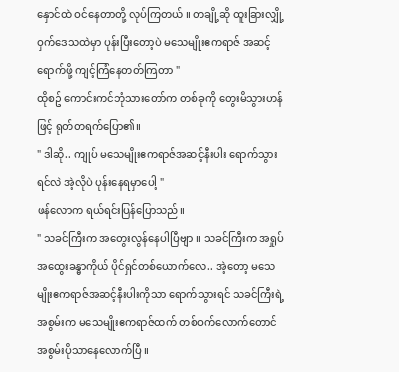နှောင်ထဲ ဝင်နေတာတို့ လုပ်ကြတယ် ။ တချို့ဆို ထူးခြားလျှို့ဝှက်ဒေသထဲမှာ ပုန်းပြီးတော့ပဲ မသေမျိုးဧကရာဇ် အဆင့်ရောက်ဖို့ ကျင့်ကြံနေတတ်ကြတာ "
ထိုစဥ် ကောင်းကင်ဘုံသားတော်က တစ်ခုကို တွေးမိသွားဟန်ဖြင့် ရုတ်တရက်ပြော၏။
" ဒါဆို.. ကျုပ် မသေမျိုးဧကရာဇ်အဆင့်နီးပါး ရောက်သွားရင်လဲ အဲ့လိုပဲ ပုန်းနေရမှာပေါ့ "
ဖန်လောက ရယ်ရင်းပြန်ပြောသည်။
" သခင်ကြီးက အတွေးလွန်နေပါပြီဗျာ ။ သခင်ကြီးက အရှုပ်အထွေးခန္ဓာကိုယ် ပိုင်ရှင်တစ်ယောက်လေ.. အဲ့တော့ မသေမျိုးဧကရာဇ်အဆင့်နီးပါးကိုသာ ရောက်သွားရင် သခင်ကြီးရဲ့အစွမ်းက မသေမျိုးဧကရာဇ်ထက် တစ်ဝက်လောက်တောင် အစွမ်းပိုသာနေလောက်ပြီ ။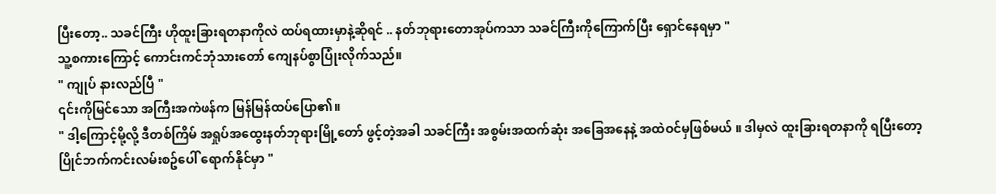ပြီးတော့.. သခင်ကြီး ဟိုထူးခြားရတနာကိုလဲ ထပ်ရထားမှာနဲ့ဆိုရင် .. နတ်ဘုရားတောအုပ်ကသာ သခင်ကြီးကိုကြောက်ပြီး ရှောင်နေရမှာ "
သူ့စကားကြောင့် ကောင်းကင်ဘုံသားတော် ကျေနပ်စွာပြုံးလိုက်သည်။
" ကျုပ် နားလည်ပြီ "
၎င်းကိုမြင်သော အကြီးအကဲဖန်က မြန်မြန်ထပ်ပြော၏။
" ဒါ့ကြောင့်မို့လို့ ဒီတစ်ကြိမ် အရှုပ်အထွေးနတ်ဘုရားမြို့တော် ဖွင့်တဲ့အခါ သခင်ကြီး အစွမ်းအထက်ဆုံး အခြေအနေနဲ့ အထဲဝင်မှဖြစ်မယ် ။ ဒါမှလဲ ထူးခြားရတနာကို ရပြီးတော့ ပြိုင်ဘက်ကင်းလမ်းစဥ်ပေါ် ရောက်နိုင်မှာ "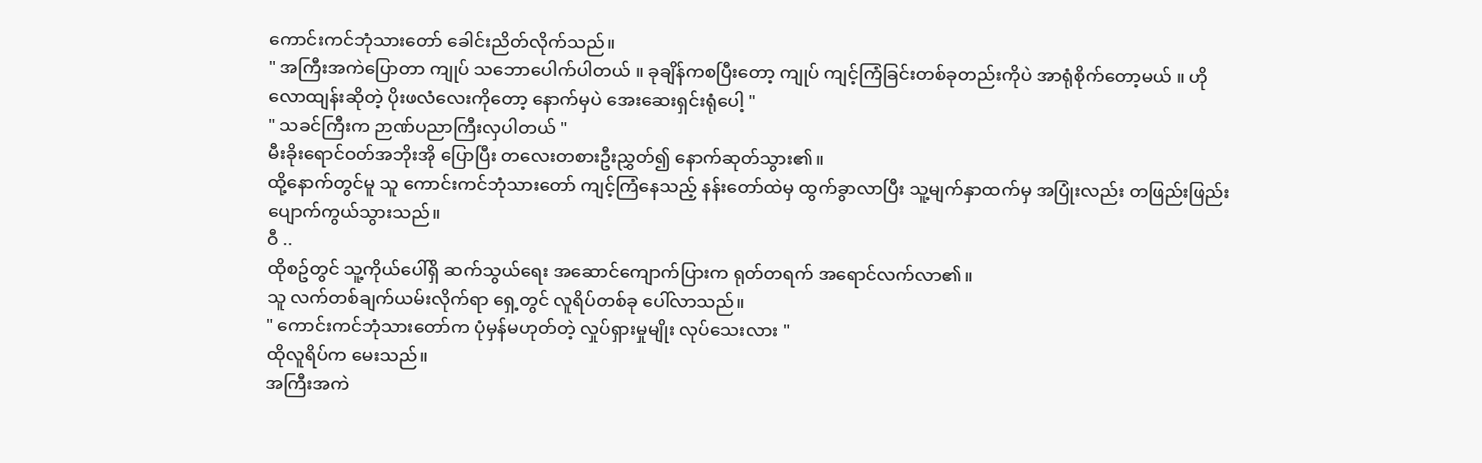ကောင်းကင်ဘုံသားတော် ခေါင်းညိတ်လိုက်သည်။
" အကြီးအကဲပြောတာ ကျုပ် သဘောပေါက်ပါတယ် ။ ခုချိန်ကစပြီးတော့ ကျုပ် ကျင့်ကြံခြင်းတစ်ခုတည်းကိုပဲ အာရုံစိုက်တော့မယ် ။ ဟို လောထျန်းဆိုတဲ့ ပိုးဖလံလေးကိုတော့ နောက်မှပဲ အေးဆေးရှင်းရုံပေါ့ "
" သခင်ကြီးက ဉာဏ်ပညာကြီးလှပါတယ် "
မီးခိုးရောင်ဝတ်အဘိုးအို ပြောပြီး တလေးတစားဦးညွှတ်၍ နောက်ဆုတ်သွား၏။
ထို့နောက်တွင်မူ သူ ကောင်းကင်ဘုံသားတော် ကျင့်ကြံနေသည့် နန်းတော်ထဲမှ ထွက်ခွာလာပြီး သူ့မျက်နှာထက်မှ အပြုံးလည်း တဖြည်းဖြည်းပျောက်ကွယ်သွားသည်။
ဝီ ..
ထိုစဥ်တွင် သူ့ကိုယ်ပေါ်ရှိ ဆက်သွယ်ရေး အဆောင်ကျောက်ပြားက ရုတ်တရက် အရောင်လက်လာ၏။
သူ လက်တစ်ချက်ယမ်းလိုက်ရာ ရှေ့တွင် လူရိပ်တစ်ခု ပေါ်လာသည်။
" ကောင်းကင်ဘုံသားတော်က ပုံမှန်မဟုတ်တဲ့ လှုပ်ရှားမှုမျိုး လုပ်သေးလား "
ထိုလူရိပ်က မေးသည်။
အကြီးအကဲ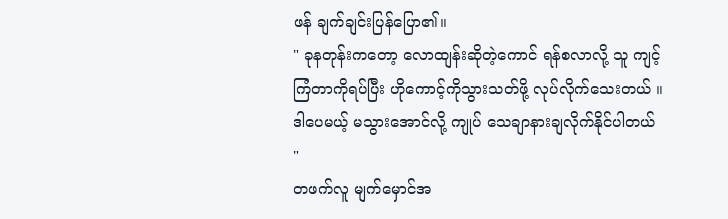ဖန် ချက်ချင်းပြန်ပြော၏။
" ခုနတုန်းကတော့ လောထျန်းဆိုတဲ့ကောင် ရန်စလာလို့ သူ ကျင့်ကြံတာကိုရပ်ပြီး ဟိုကောင့်ကိုသွားသတ်ဖို့ လုပ်လိုက်သေးတယ် ။ ဒါပေမယ့် မသွားအောင်လို့ ကျုပ် သေချာနားချလိုက်နိုင်ပါတယ် "
တဖက်လူ မျက်မှောင်အ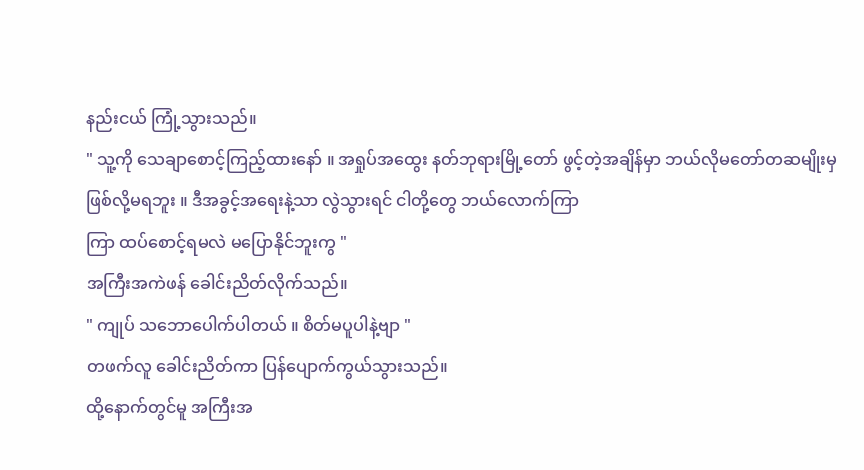နည်းငယ် ကြုံ့သွားသည်။
" သူ့ကို သေချာစောင့်ကြည့်ထားနော် ။ အရှုပ်အထွေး နတ်ဘုရားမြို့တော် ဖွင့်တဲ့အချိန်မှာ ဘယ်လိုမတော်တဆမျိုးမှ ဖြစ်လို့မရဘူး ။ ဒီအခွင့်အရေးနဲ့သာ လွဲသွားရင် ငါတို့တွေ ဘယ်လောက်ကြာ
ကြာ ထပ်စောင့်ရမလဲ မပြောနိုင်ဘူးကွ "
အကြီးအကဲဖန် ခေါင်းညိတ်လိုက်သည်။
" ကျုပ် သဘောပေါက်ပါတယ် ။ စိတ်မပူပါနဲ့ဗျာ "
တဖက်လူ ခေါင်းညိတ်ကာ ပြန်ပျောက်ကွယ်သွားသည်။
ထို့နောက်တွင်မူ အကြီးအ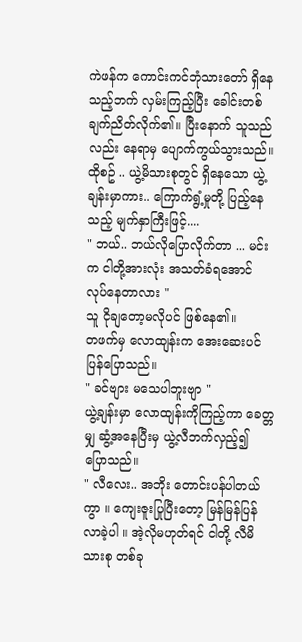ကဲဖန်က ကောင်းကင်ဘုံသားတော် ရှိနေသည့်ဘက် လှမ်းကြည့်ပြီး ခေါင်းတစ်ချက်ညိတ်လိုက်၏။ ပြီးနောက် သူသည်လည်း နေရာမှ ပျောက်ကွယ်သွားသည်။
ထိုစဥ် .. ယွဲ့မိသားစုတွင် ရှိနေသော ယွဲ့ချန်းမှာကား.. ကြောက်ရွံ့မှုတို့ ပြည့်နေသည့် မျက်နှာကြီးဖြင့်....
" ဘယ်.. ဘယ်လိုပြောလိုက်တာ ... မင်းက ငါတို့အားလုံး အသတ်ခံရအောင် လုပ်နေတာလား "
သူ ငိုချတော့မလိုပင် ဖြစ်နေ၏။
တဖက်မှ လောထျန်းက အေးဆေးပင်
ပြန်ပြောသည်။
" ခင်ဗျား မသေပါဘူးဗျာ "
ယွဲ့ချန်းမှာ လောထျန်းကိုကြည့်ကာ ခေတ္တမျှ ဆွံ့အနေပြီးမှ ယွဲ့လီဘက်လှည့်၍ ပြောသည်။
" လီလေး.. အဘိုး တောင်းပန်ပါတယ်ကွာ ။ ကျေးဇူးပြုပြီးတော့ မြန်မြန်ပြန်လာခဲ့ပါ ။ အဲ့လိုမဟုတ်ရင် ငါတို့ လီမိသားစု တစ်ခု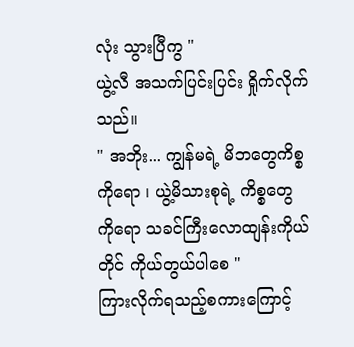လုံး သွားပြီကွ "
ယွဲ့လီ အသက်ပြင်းပြင်း ရှိုက်လိုက်သည်။
" အဘိုး... ကျွန်မရဲ့ မိဘတွေကိစ္စကိုရော ၊ ယွဲ့မိသားစုရဲ့ ကိစ္စတွေကိုရော သခင်ကြီးလောထျန်းကိုယ်တိုင် ကိုယ်တွယ်ပါစေ "
ကြားလိုက်ရသည့်စကားကြောင့်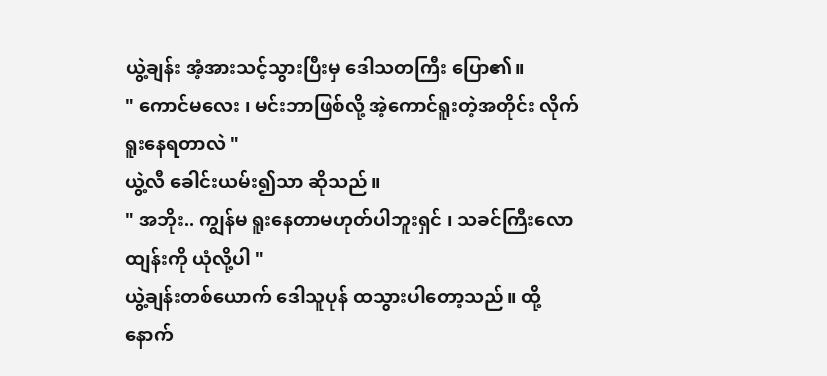ယွဲ့ချန်း အံ့အားသင့်သွားပြီးမှ ဒေါသတကြီး ပြော၏။
" ကောင်မလေး ၊ မင်းဘာဖြစ်လို့ အဲ့ကောင်ရူးတဲ့အတိုင်း လိုက်ရူးနေရတာလဲ "
ယွဲ့လီ ခေါင်းယမ်း၍သာ ဆိုသည်။
" အဘိုး.. ကျွန်မ ရူးနေတာမဟုတ်ပါဘူးရှင် ၊ သခင်ကြီးလောထျန်းကို ယုံလို့ပါ "
ယွဲ့ချန်းတစ်ယောက် ဒေါသူပုန် ထသွားပါတော့သည်။ ထို့နောက်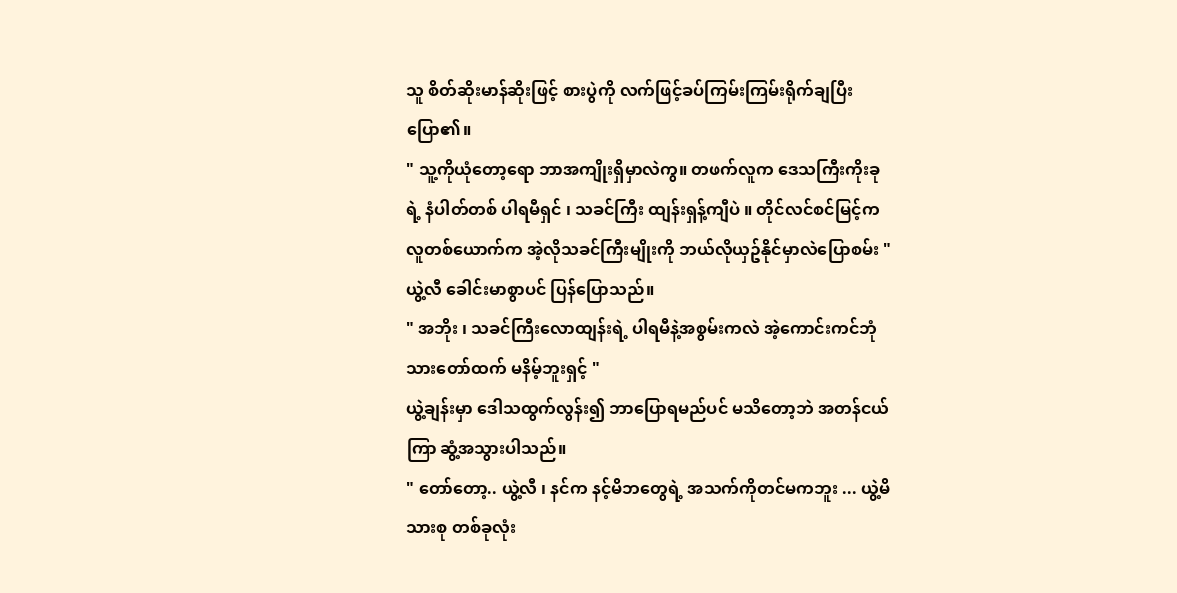သူ စိတ်ဆိုးမာန်ဆိုးဖြင့် စားပွဲကို လက်ဖြင့်ခပ်ကြမ်းကြမ်းရိုက်ချပြီး ပြော၏။
" သူ့ကိုယုံတော့ရော ဘာအကျိုးရှိမှာလဲကွ။ တဖက်လူက ဒေသကြီးကိုးခုရဲ့ နံပါတ်တစ် ပါရမီရှင် ၊ သခင်ကြီး ထျန်းရှန့်ကျီပဲ ။ တိုင်လင်စင်မြင့်က လူတစ်ယောက်က အဲ့လိုသခင်ကြီးမျိုးကို ဘယ်လိုယှဥ်နိုင်မှာလဲပြောစမ်း "
ယွဲ့လီ ခေါင်းမာစွာပင် ပြန်ပြောသည်။
" အဘိုး ၊ သခင်ကြီးလောထျန်းရဲ့ ပါရမီနဲ့အစွမ်းကလဲ အဲ့ကောင်းကင်ဘုံသားတော်ထက် မနိမ့်ဘူးရှင့် "
ယွဲ့ချန်းမှာ ဒေါသထွက်လွန်း၍ ဘာပြောရမည်ပင် မသိတော့ဘဲ အတန်ငယ်ကြာ ဆွံ့အသွားပါသည်။
" တော်တော့.. ယွဲ့လီ ၊ နင်က နင့်မိဘတွေရဲ့ အသက်ကိုတင်မကဘူး ... ယွဲ့မိသားစု တစ်ခုလုံး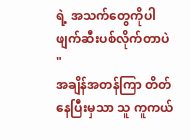ရဲ့ အသက်တွေကိုပါ ဖျက်ဆီးပစ်လိုက်တာပဲ "
အချိန်အတန်ကြာ တိတ်နေပြီးမှသာ သူ ကူကယ်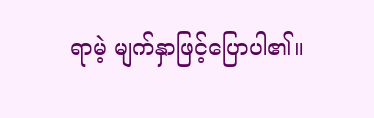ရာမဲ့ မျက်နှာဖြင့်ပြောပါ၏။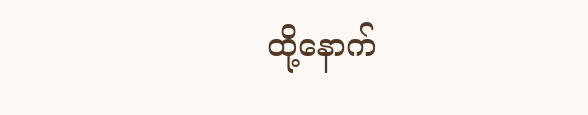ထို့နောက်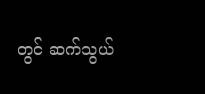တွင် ဆက်သွယ်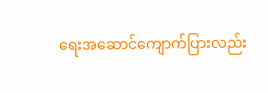ရေးအဆောင်ကျောက်ပြားလည်း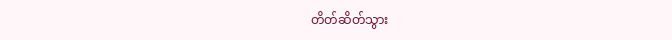တိတ်ဆိတ်သွား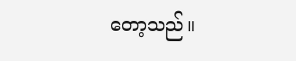တော့သည်။